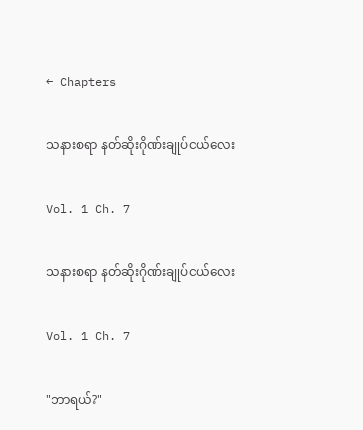← Chapters

သနားစရာ နတ်ဆိုးဂိုဏ်းချုပ်ငယ်လေး

Vol. 1 Ch. 7

သနားစရာ နတ်ဆိုးဂိုဏ်းချုပ်ငယ်လေး

Vol. 1 Ch. 7

"ဘာရယ်?"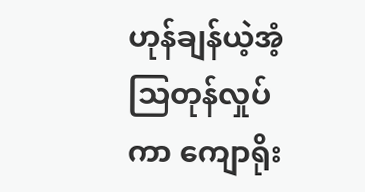ဟုန်ချန်ယဲ့အံ့သြတုန်လှုပ်ကာ ကျောရိုး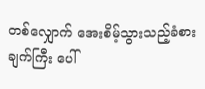တစ်လျှောက် အေးစိမ့်သွားသည့်ခံစားချက်ကြီး ပေါ်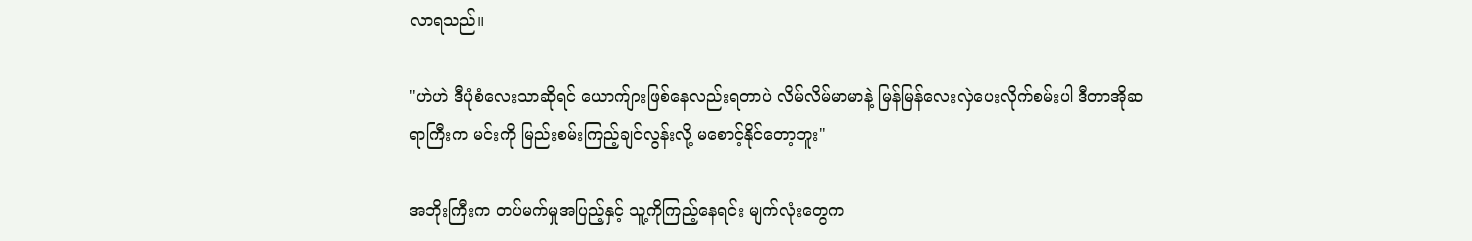လာရသည်။

"ဟဲဟဲ ဒီပုံစံလေးသာဆိုရင် ယောက်ျားဖြစ်နေလည်းရတာပဲ လိမ်လိမ်မာမာနဲ့ မြန်မြန်လေးလှဲပေးလိုက်စမ်းပါ ဒီတာအိုဆရာကြီးက မင်းကို မြည်းစမ်းကြည့်ချင်လွန်းလို့ မစောင့်နိုင်တော့ဘူး"

အဘိုးကြီးက တပ်မက်မှုအပြည့်နှင့် သူ့ကိုကြည့်နေရင်း မျက်လုံးတွေက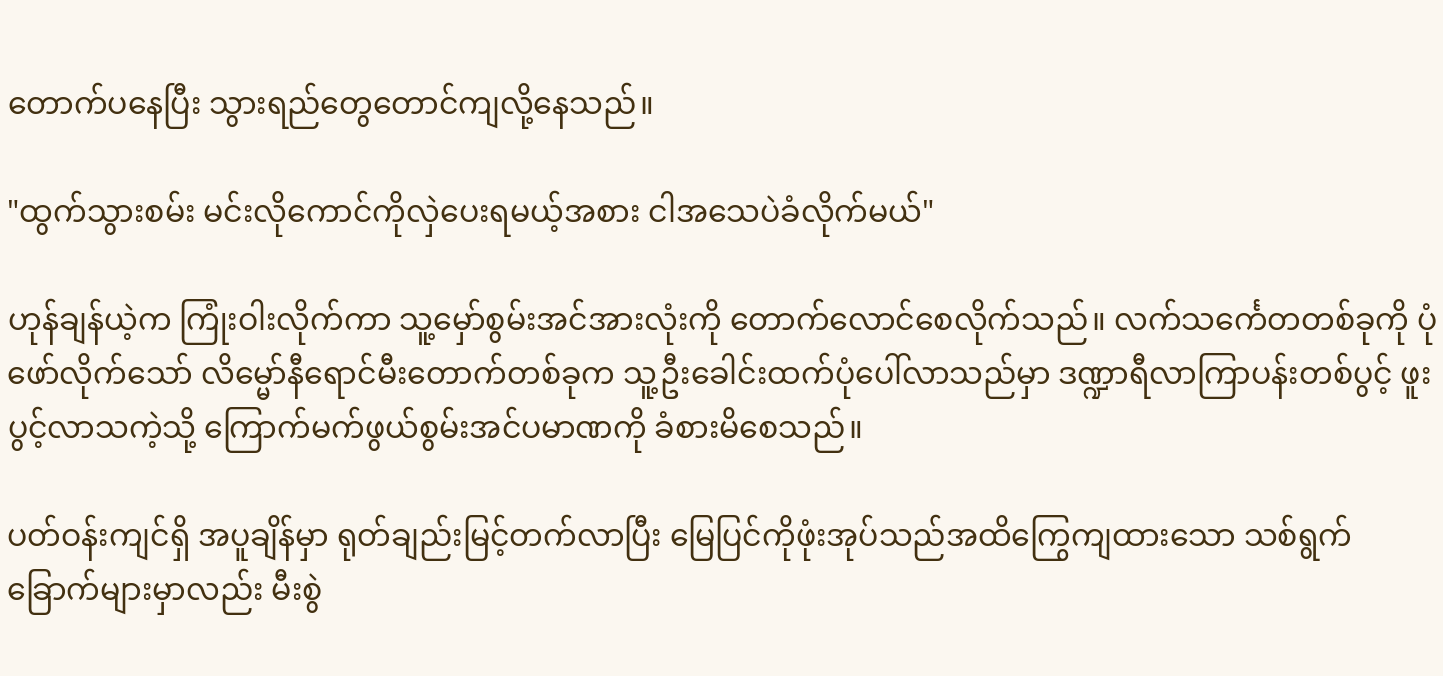တောက်ပနေပြီး သွားရည်တွေတောင်ကျလို့နေသည်။

"ထွက်သွားစမ်း မင်းလိုကောင်ကိုလှဲပေးရမယ့်အစား ငါအသေပဲခံလိုက်မယ်"

ဟုန်ချန်ယဲ့က ကြုံးဝါးလိုက်ကာ သူ့မှော်စွမ်းအင်အားလုံးကို ‌တောက်လောင်စေလိုက်သည်။ လက်သင်္ကေတတစ်ခုကို ပုံဖော်လိုက်သော် လိမ္မော်နီရောင်မီးတောက်တစ်ခုက သူ့ဦးခေါင်းထက်ပုံပေါ်လာသည်မှာ ဒဏ္ဍာရီလာကြာပန်းတစ်ပွင့် ဖူးပွင့်လာသကဲ့သို့ ကြောက်မက်ဖွယ်စွမ်းအင်ပမာဏကို ခံစားမိစေသည်။

ပတ်ဝန်းကျင်ရှိ အပူချိန်မှာ ရုတ်ချည်းမြင့်တက်လာပြီး မြေပြင်ကိုဖုံးအုပ်သည်အထိကြွေကျထားသော သစ်ရွက်ခြောက်များမှာလည်း မီးစွဲ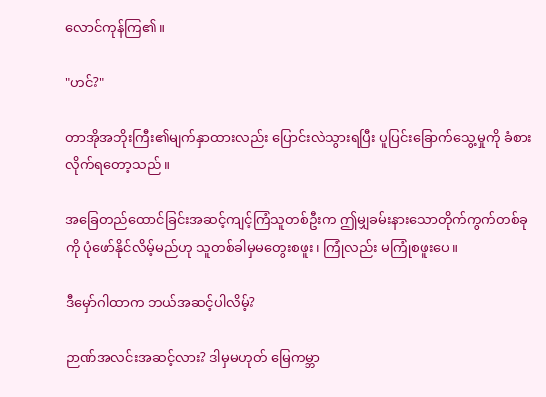လောင်ကုန်ကြ၏။

"ဟင်?"

တာအိုအဘိုးကြီး၏မျက်နှာထားလည်း ပြောင်းလဲသွားရပြီး ပူပြင်းခြောက်သွေ့မှုကို ခံစားလိုက်ရတော့သည်။

အခြေတည်ထောင်ခြင်းအဆင့်ကျင့်ကြံသူတစ်ဦးက ဤမျှခမ်းနားသောတိုက်ကွက်တစ်ခုကို ပုံဖော်နိုင်လိမ့်မည်ဟု သူတစ်ခါမှမတွေးစဖူး၊ ကြုံလည်း မကြုံစဖူးပေ။

ဒီမှော်ဂါထာက ဘယ်အဆင့်ပါလိမ့်?

ဉာဏ်အလင်းအဆင့်လား? ဒါမှမဟုတ် မြေကမ္ဘာ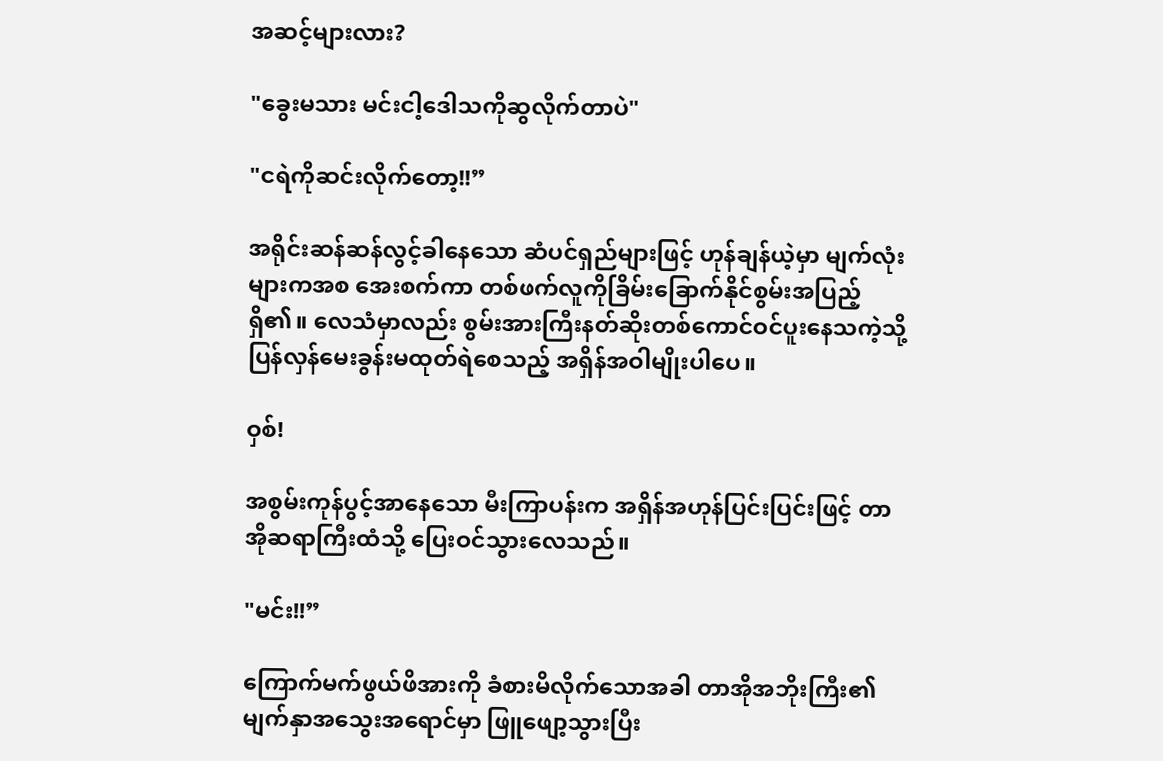အဆင့်များလား?

"ခွေးမသား မင်းငါ့ဒေါသကိုဆွလိုက်တာပဲ"

"ငရဲကိုဆင်းလိုက်တော့!!”

အရိုင်းဆန်ဆန်လွင့်ခါနေသော ဆံပင်ရှည်များဖြင့် ဟုန်ချန်ယဲ့မှာ မျက်လုံးများကအစ အေးစက်ကာ တစ်ဖက်လူကိုခြိမ်းခြောက်နိုင်စွမ်းအပြည့်ရှိ၏။ လေသံမှာလည်း စွမ်းအားကြီးနတ်ဆိုးတစ်ကောင်ဝင်ပူးနေသကဲ့သို့ ပြန်လှန်မေးခွန်းမထုတ်ရဲစေသည့် အရှိန်အဝါမျိုးပါပေ။

ဝှစ်!

အစွမ်းကုန်ပွင့်အာနေသော မီးကြာပန်းက အရှိန်အဟုန်ပြင်းပြင်းဖြင့် တာအိုဆရာကြီးထံသို့ ပြေးဝင်သွားလေသည်။

"မင်း!!”

ကြောက်မက်ဖွယ်ဖိအားကို ခံစားမိလိုက်သောအခါ တာအိုအဘိုးကြီး၏မျက်နှာအသွေးအရောင်မှာ ဖြူဖျော့သွားပြီး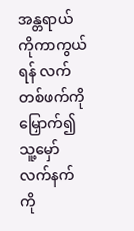အန္တရာယ်ကိုကာကွယ်ရန် လက်တစ်ဖက်ကိုမြှောက်၍ သူ့မှော်လက်နက်ကို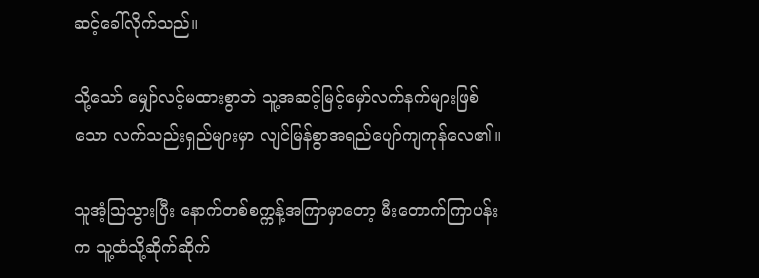ဆင့်ခေါ်လိုက်သည်။

သို့သော် မျှော်လင့်မထားစွာဘဲ သူ့အဆင့်မြင့်မှော်လက်နက်များဖြစ်သော လက်သည်းရှည်များမှာ လျင်မြန်စွာအရည်ပျော်ကျကုန်လေ၏။

သူအံ့သြသွားပြီး နောက်တစ်စက္ကန့်အကြာမှာတော့ မီးတောက်ကြာပန်းက သူ့ထံသို့ဆိုက်ဆိုက်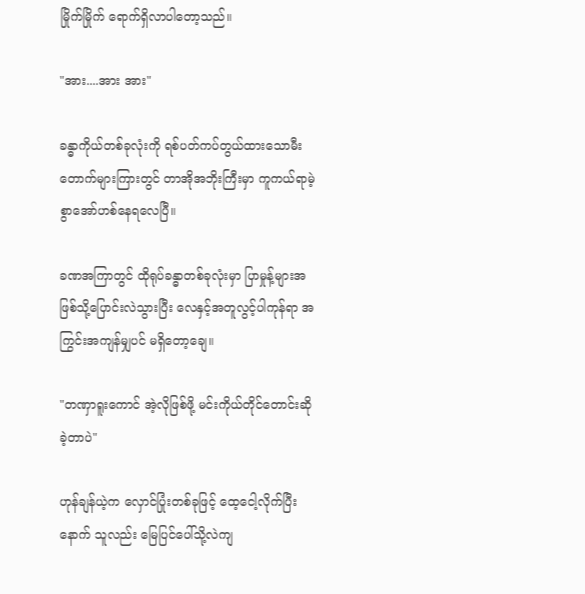မြိုက်မြိုက် ရောက်ရှိလာပါတော့သည်။

"အား....အား အား"

ခန္ဓာကိုယ်တစ်ခုလုံးကို ရစ်ပတ်ကပ်တွယ်ထားသောမီးတောက်များကြားတွင် တာအိုအဘိုးကြီးမှာ ကူကယ်ရာမဲ့စွာ‌အော်ဟစ်နေရလေပြီ။

ခဏအကြာတွင် ထိုရုပ်ခန္ဓာတစ်ခုလုံးမှာ ပြာမှုန့်များအဖြစ်သို့ပြောင်းလဲသွားပြီး လေနှင့်အတူလွင့်ပါကုန်ရာ အကြွင်းအကျန်မျှပင် မရှိတော့ချေ။

"တဏှာရူးကောင် အဲ့လိုဖြစ်ဖို့ မင်းကိုယ်တိုင်တောင်းဆိုခဲ့တာပဲ"

ဟုန်ချန်ယဲ့က လှောင်ပြုံးတစ်ခုဖြင့် ထေ့ငေါ့လိုက်ပြီးနောက် သူလည်း မြေပြင်ပေါ်သို့လဲကျ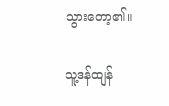သွားတော့၏။

သူ့ဒန်ထျန်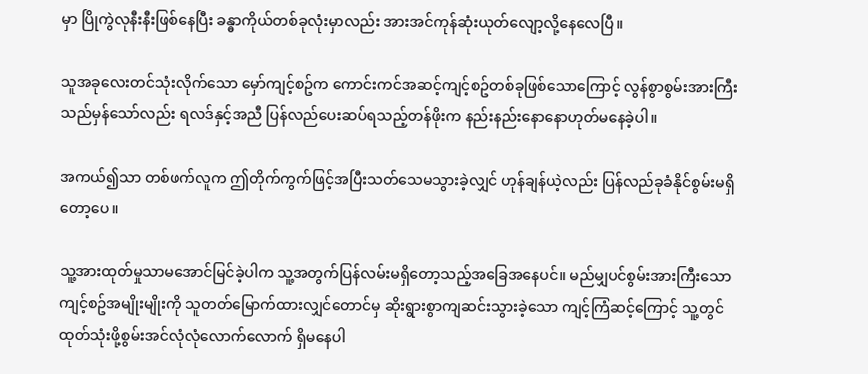မှာ ပြိုကွဲလုနီးနီးဖြစ်နေပြီး ခန္ဓာကိုယ်တစ်ခုလုံးမှာလည်း အားအင်ကုန်ဆုံးယုတ်လျော့လို့နေလေပြီ။

သူအခုလေးတင်သုံးလိုက်သော မှော်ကျင့်စဥ်က ကောင်းကင်အဆင့်ကျင့်စဥ်တစ်ခုဖြစ်သောကြောင့် လွန်စွာစွမ်းအားကြီးသည်မှန်သော်လည်း ရလဒ်နှင့်အညီ ပြန်လည်ပေးဆပ်ရသည့်တန်ဖိုးက နည်းနည်းနောနောဟုတ်မနေခဲ့ပါ။

အကယ်၍သာ တစ်ဖက်လူက ဤတိုက်ကွက်ဖြင့်အပြီးသတ်သေမသွားခဲ့လျှင် ဟုန်ချန်ယဲ့လည်း ပြန်လည်ခုခံနိုင်စွမ်းမရှိတော့ပေ။

သူ့အားထုတ်မှုသာမအောင်မြင်ခဲ့ပါက သူ့အတွက်ပြန်လမ်းမရှိတော့သည့်အခြေအနေပင်။ မည်မျှပင်စွမ်းအားကြီးသော ကျင့်စဥ်အမျိုးမျိုးကို သူတတ်မြောက်ထားလျှင်တောင်မှ ဆိုးရွားစွာကျဆင်းသွားခဲ့သော ကျင့်ကြံဆင့်ကြောင့် သူ့တွင် ထုတ်သုံးဖို့စွမ်းအင်လုံလုံလောက်လောက် ရှိမနေပါ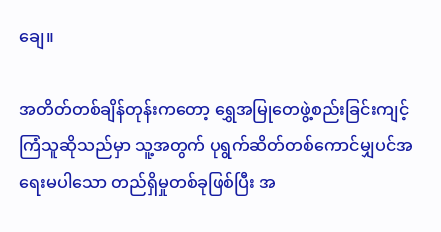ချေ။

အတိတ်တစ်ချိန်တုန်းကတော့ ရွှေအမြုတေဖွဲ့စည်းခြင်းကျင့်ကြံသူဆိုသည်မှာ သူ့အတွက် ပုရွက်ဆိတ်တစ်ကောင်မျှပင်အရေးမပါသော တည်ရှိမှုတစ်ခုဖြစ်ပြီး အ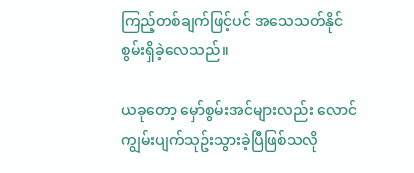ကြည့်တစ်ချက်ဖြင့်ပင် အသေသတ်နိုင်စွမ်းရှိခဲ့လေသည်။

ယခုတော့ မှော်စွမ်းအင်များလည်း လောင်ကျွမ်းပျက်သုဥ်းသွားခဲ့ပြီဖြစ်သလို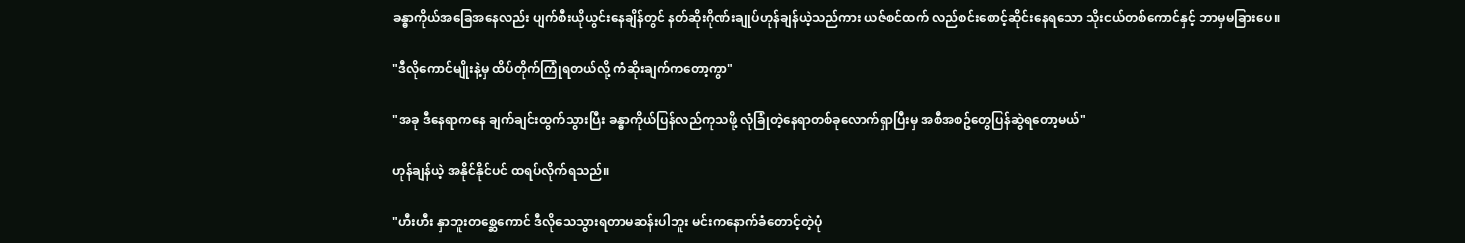ခန္ဓာကိုယ်အခြေအနေလည်း ပျက်စီးယိုယွင်းနေချိန်တွင် နတ်ဆိုးဂိုဏ်းချုပ်ဟုန်ချန်ယဲ့သည်ကား ယဇ်စင်ထက် လည်စင်းစောင့်ဆိုင်းနေရသော သိုးငယ်တစ်ကောင်နှင့် ဘာမှမခြားပေ။

"ဒီလိုကောင်မျိုးနဲ့မှ ထိပ်တိုက်ကြုံရတယ်လို့ ကံဆိုးချက်ကတော့ကွာ"

"အခု ဒီနေရာကနေ ချက်ချင်းထွက်သွားပြီး ခန္ဓာကိုယ်ပြန်လည်ကုသဖို့ လုံခြုံတဲ့နေရာတစ်ခုလောက်ရှာပြီးမှ အစီအစဥ်တွေပြန်ဆွဲရတော့မယ်"

ဟုန်ချန်ယဲ့ အနိုင်နိုင်ပင် ထရပ်လိုက်ရသည်။

"ဟီးဟီး နှာဘူးတစ္ဆေကောင် ဒီလိုသေသွားရတာမဆန်းပါဘူး မင်းကနောက်ခံတောင့်တဲ့ပုံ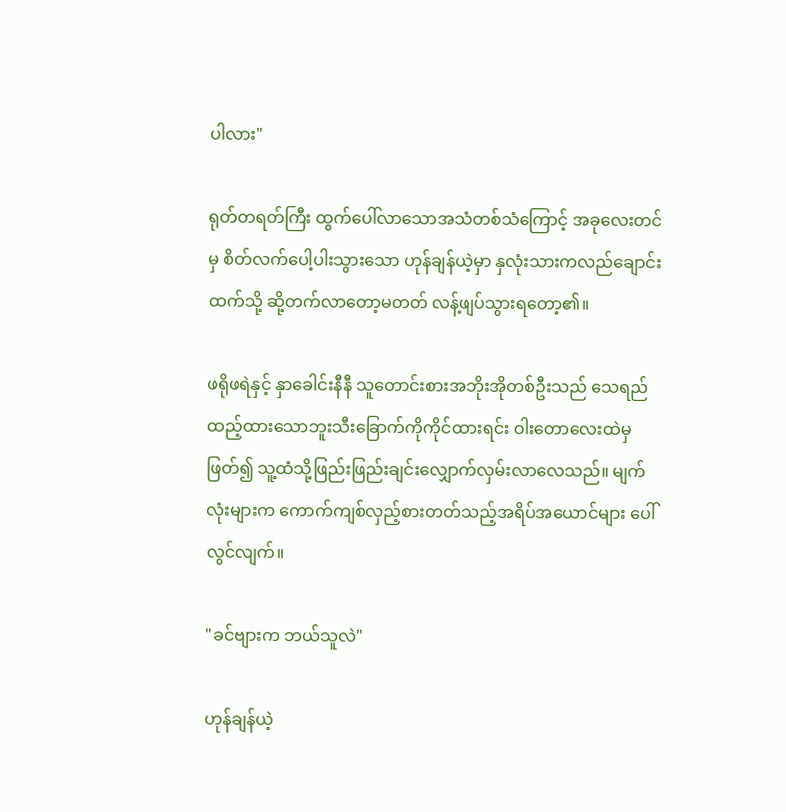ပါလား"

ရုတ်တရတ်ကြီး ထွက်ပေါ်လာသောအသံတစ်သံကြောင့် အခုလေးတင်မှ စိတ်လက်ပေါ့ပါးသွားသော ဟုန်ချန်ယဲ့မှာ နှလုံးသားကလည်ချောင်းထက်သို့ ဆို့တက်လာတော့မတတ် လန့်ဖျပ်သွားရတော့၏။

ဖရိုဖရဲနှင့် နှာခေါင်းနီနီ သူတောင်းစားအဘိုးအိုတစ်ဦးသည် သေရည်ထည့်ထားသောဘူးသီးခြောက်ကိုကိုင်ထားရင်း ဝါးတောလေးထဲမှဖြတ်၍ သူ့ထံသို့ဖြည်းဖြည်းချင်းလျှောက်လှမ်းလာလေသည်။ မျက်လုံးများက ကောက်ကျစ်လှည့်စားတတ်သည့်အရိပ်အယောင်များ ပေါ်လွင်လျက်။

"ခင်ဗျားက ဘယ်သူလဲ"

ဟုန်ချန်ယဲ့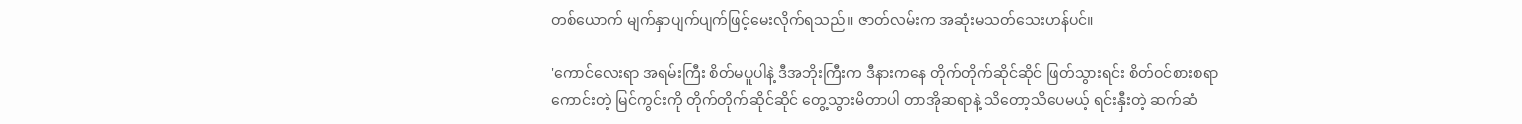တစ်ယောက် မျက်နှာပျက်ပျက်ဖြင့်မေးလိုက်ရသည်။ ဇာတ်လမ်းက အဆုံးမသတ်သေးဟန်ပင်။

'ကောင်လေးရာ အရမ်းကြီး စိတ်မပူပါနဲ့ ဒီအဘိုးကြီးက ဒီနားကနေ တိုက်တိုက်ဆိုင်ဆိုင် ဖြတ်သွားရင်း စိတ်ဝင်စားစရာကောင်းတဲ့ မြင်ကွင်းကို တိုက်တိုက်ဆိုင်ဆိုင် တွေ့သွားမိတာပါ တာအိုဆရာနဲ့ သိတော့သိပေမယ့် ရင်းနှီးတဲ့ ဆက်ဆံ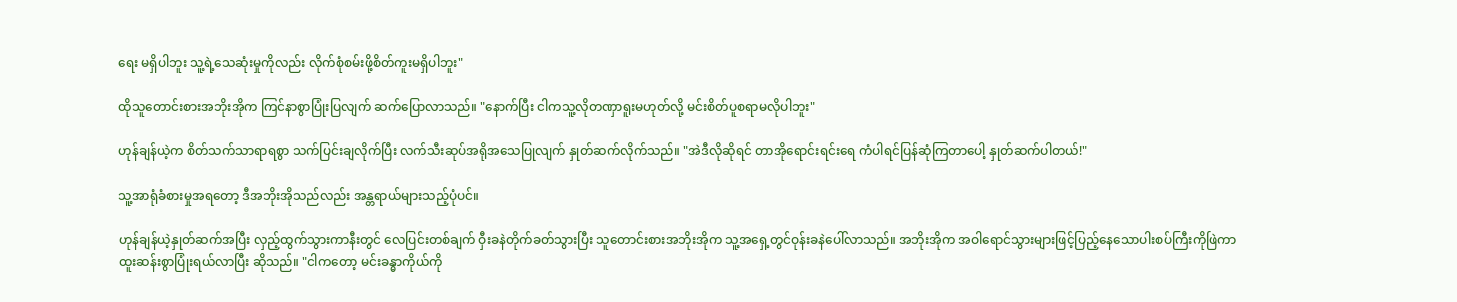ရေး မရှိပါဘူး သူ့ရဲ့သေဆုံးမှုကိုလည်း လိုက်စုံစမ်းဖို့စိတ်ကူးမရှိပါဘူး"

ထိုသူတောင်းစားအဘိုးအိုက ကြင်နာစွာပြုံးပြလျက် ဆက်ပြောလာသည်။ "နောက်ပြီး ငါကသူ့လိုတဏှာရူးမဟုတ်လို့ မင်းစိတ်ပူစရာမလိုပါဘူး"

ဟုန်ချန်ယဲ့က စိတ်သက်သာရာရစွာ သက်ပြင်းချလိုက်ပြီး လက်သီးဆုပ်အရိုအသေပြုလျက် နှုတ်ဆက်လိုက်သည်။ "အဲဒီလိုဆိုရင် တာအိုရောင်းရင်းရေ ကံပါရင်ပြန်ဆုံကြတာပေါ့ နှုတ်ဆက်ပါတယ်!"

သူ့အာရုံခံစားမှုအရတော့ ဒီအဘိုးအိုသည်လည်း အန္တရာယ်များသည့်ပုံပင်။

ဟုန်ချန်ယဲ့နှုတ်ဆက်အပြီး လှည့်ထွက်သွားကာနီးတွင် လေပြင်းတစ်ချက် ဝှီးခနဲတိုက်ခတ်သွားပြီး သူတောင်းစားအဘိုးအိုက သူ့အရှေ့တွင်ဝုန်းခနဲပေါ်လာသည်။ အဘိုးအိုက အဝါရောင်သွားများဖြင့်ပြည့်နေသောပါးစပ်ကြီးကိုဖြဲကာ ထူးဆန်းစွာပြုံးရယ်လာပြီး ဆိုသည်။ "ငါကတော့ မင်းခန္ဓာကိုယ်ကို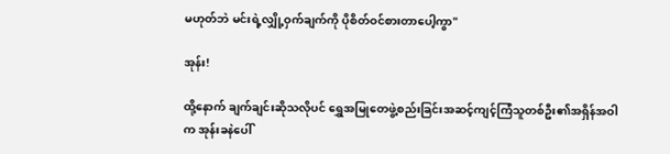မဟုတ်ဘဲ မင်းရဲ့လျှို့ဝှက်ချက်ကို ပိုစိတ်ဝင်စားတာပေါ့ကွာ"

အုန်း!

ထို့နောက် ချက်ချင်းဆိုသလိုပင် ရွှေအမြုတေဖွဲ့စည်းခြင်းအဆင့်ကျင့်ကြံသူတစ်ဦး၏အရှိန်အဝါက အုန်းခနဲပေါ်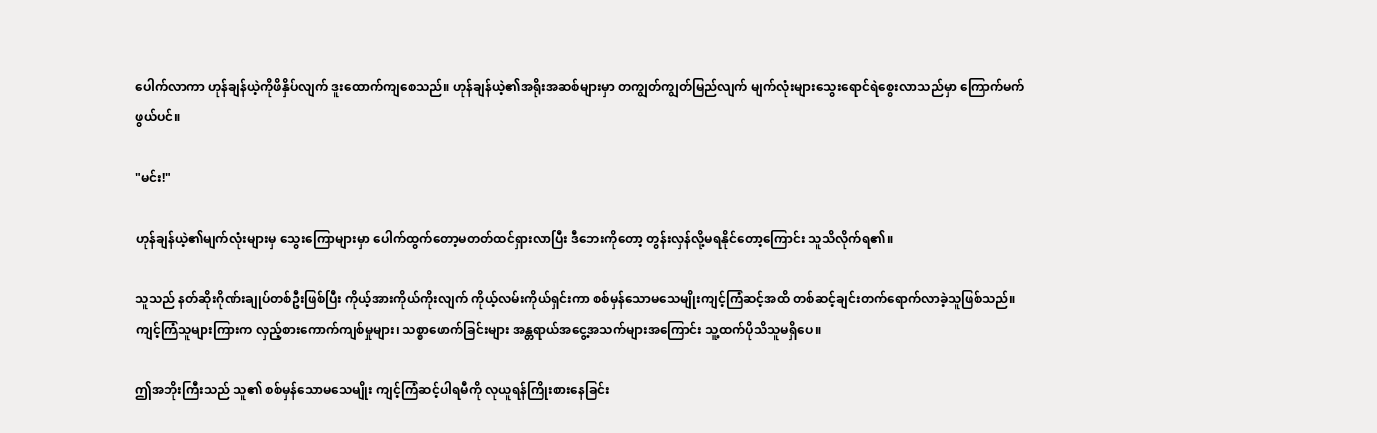ပေါက်လာကာ ဟုန်ချန်ယဲ့ကိုဖိနှိပ်လျက် ဒူးထောက်ကျစေသည်။ ဟုန်ချန်ယဲ့၏အရိုးအဆစ်များမှာ တကျွတ်ကျွတ်မြည်လျက် မျက်လုံးများသွေးရောင်ရဲစွေးလာသည်မှာ ကြောက်မက်ဖွယ်ပင်။

"မင်း!"

ဟုန်ချန်ယဲ့၏မျက်လုံးများမှ သွေးကြောများမှာ ပေါက်ထွက်တော့မတတ်ထင်ရှားလာပြီး ဒီဘေးကိုတော့ တွန်းလှန်လို့မရနိုင်တော့ကြောင်း သူသိလိုက်ရ၏။

သူသည် နတ်ဆိုးဂိုဏ်းချုပ်တစ်ဦးဖြစ်ပြီး ကိုယ့်အားကိုယ်ကိုးလျက် ကိုယ့်လမ်းကိုယ်ရှင်းကာ စစ်မှန်သောမသေမျိုးကျင့်ကြံဆင့်အထိ တစ်ဆင့်ချင်းတက်ရောက်လာခဲ့သူဖြစ်သည်။ ကျင့်ကြံသူများကြားက လှည့်စားကောက်ကျစ်မှုများ၊ သစ္စာဖောက်ခြင်းများ အန္တရာယ်အငွေ့အသက်များအကြောင်း သူ့ထက်ပိုသိသူမရှိပေ။

ဤအဘိုးကြီးသည် သူ၏ စစ်မှန်သောမသေမျိုး ကျင့်ကြံဆင့်ပါရမီကို လုယူရန်ကြိုးစားနေခြင်း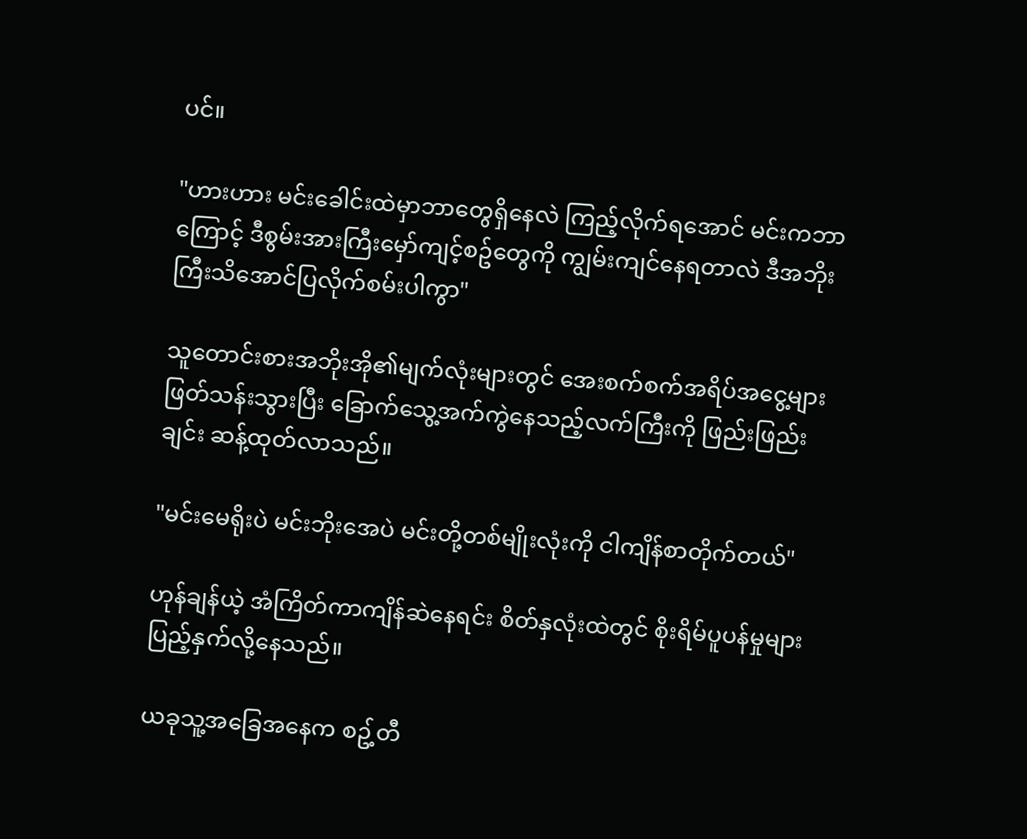ပင်။

"ဟားဟား မင်းခေါင်းထဲမှာဘာတွေရှိနေလဲ ကြည့်လိုက်ရအောင် မင်းကဘာကြောင့် ဒီစွမ်းအားကြီးမှော်ကျင့်စဥ်တွေကို ကျွမ်းကျင်နေရတာလဲ ဒီအဘိုးကြီးသိအောင်ပြလိုက်စမ်းပါကွာ"

သူတောင်းစားအဘိုးအို၏မျက်လုံးများတွင် အေးစက်စက်အရိပ်အငွေ့များဖြတ်သန်းသွားပြီး ခြောက်သွေ့အက်ကွဲနေသည့်လက်ကြီးကို ဖြည်းဖြည်းချင်း ဆန့်ထုတ်လာသည်။

"မင်းမေရိုးပဲ မင်းဘိုးအေပဲ မင်းတို့တစ်မျိုးလုံးကို ငါကျိန်စာတိုက်တယ်"

ဟုန်ချန်ယဲ့ အံကြိတ်ကာကျိန်ဆဲနေရင်း စိတ်နှလုံးထဲတွင် စိုးရိမ်ပူပန်မှုများ ပြည့်နှက်လို့နေသည်။

ယခုသူ့အခြေအနေက စဥ့်တီ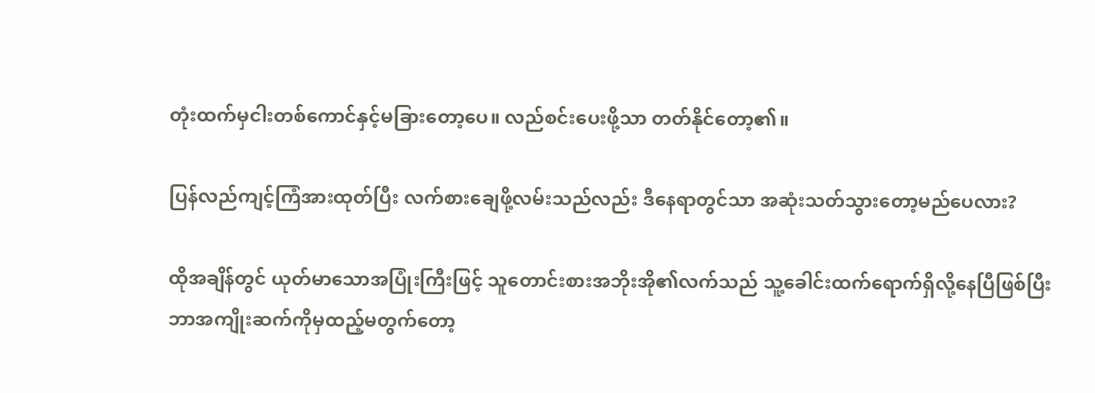တုံးထက်မှငါးတစ်ကောင်နှင့်မခြားတော့ပေ။ လည်စင်းပေးဖို့သာ တတ်နိုင်တော့၏။

ပြန်လည်ကျင့်ကြံအားထုတ်ပြီး လက်စားချေဖို့လမ်းသည်လည်း ဒီနေရာတွင်သာ အဆုံးသတ်သွားတော့မည်ပေလား?

ထိုအချိန်တွင် ယုတ်မာသောအပြုံးကြီးဖြင့် သူတောင်းစားအဘိုးအို၏လက်သည် သူ့ခေါင်းထက်ရောက်ရှိလို့နေပြီဖြစ်ပြီး ဘာအကျိုးဆက်ကိုမှထည့်မတွက်တော့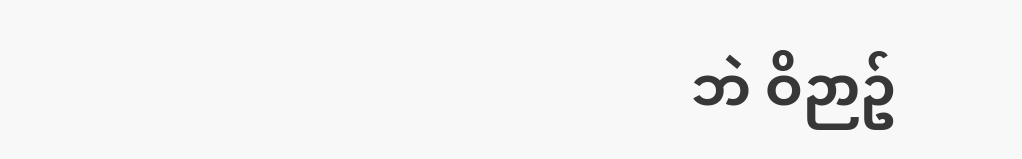ဘဲ ဝိဉာဥ်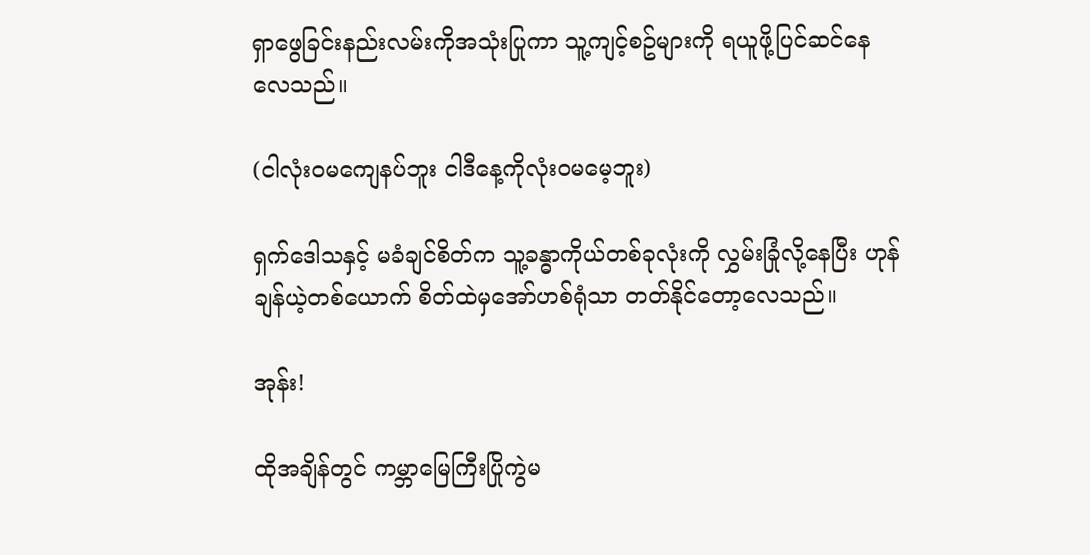ရှာဖွေခြင်းနည်းလမ်းကိုအသုံးပြုကာ သူ့ကျင့်စဥ်များကို ရယူဖို့ပြင်ဆင်နေလေသည်။

(ငါလုံးဝမကျေနပ်ဘူး ငါဒီနေ့ကိုလုံးဝမမေ့ဘူး)

ရှက်ဒေါသနှင့် မခံချင်စိတ်က သူ့ခန္ဓာကိုယ်တစ်ခုလုံးကို လွှမ်းခြုံလို့နေပြီး ဟုန်ချန်ယဲ့တစ်ယောက် စိတ်ထဲမှအော်ဟစ်ရုံသာ တတ်နိုင်တော့လေသည်။

အုန်း!

ထိုအချိန်တွင် ကမ္ဘာမြေကြီးပြိုကွဲမ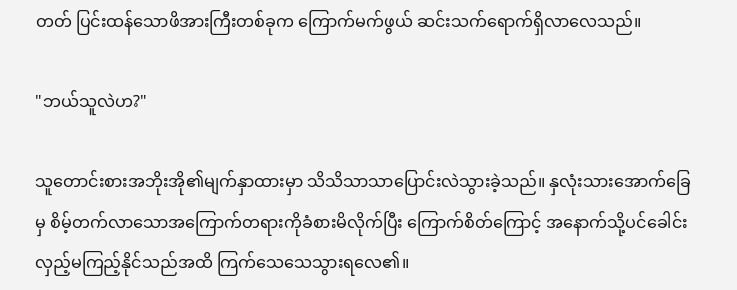တတ် ပြင်းထန်သောဖိအားကြီးတစ်ခုက ကြောက်မက်ဖွယ် ဆင်းသက်ရောက်ရှိလာလေသည်။

"ဘယ်သူလဲဟ?"

သူတောင်းစားအဘိုးအို၏မျက်နှာထားမှာ သိသိသာသာပြောင်းလဲသွားခဲ့သည်။ နှလုံးသားအောက်ခြေမှ စိမ့်တက်လာသောအကြောက်တရားကိုခံစားမိလိုက်ပြီး ကြောက်စိတ်ကြောင့် အနောက်သို့ပင်ခေါင်းလှည့်မကြည့်နိုင်သည်အထိ ကြက်သေသေသွားရလေ၏။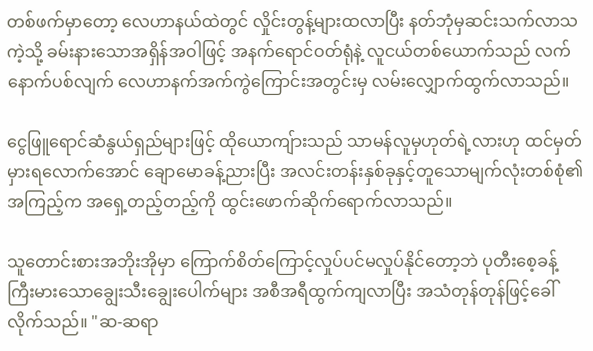တစ်ဖက်မှာတော့ လေဟာနယ်ထဲတွင် လှိုင်းတွန့်များထလာပြီး နတ်ဘုံမှဆင်းသက်လာသကဲ့သို့ ခမ်းနားသောအရှိန်အဝါဖြင့် အနက်ရောင်ဝတ်ရုံနဲ့ လူငယ်တစ်ယောက်သည် လက်နောက်ပစ်လျက် လေဟာနက်အက်ကွဲကြောင်းအတွင်းမှ လမ်းလျှောက်ထွက်လာသည်။

ငွေဖြူရောင်ဆံနွယ်ရှည်များဖြင့် ထိုယောကျ်ားသည် သာမန်လူမှဟုတ်ရဲ့လားဟု ထင်မှတ်မှားရလောက်အောင် ချောမောခန့်ညားပြီး အလင်းတန်းနှစ်ခုနှင့်တူသောမျက်လုံးတစ်စုံ၏ အကြည့်က အ‌ရှေ့တည့်တည့်ကို ထွင်းဖောက်ဆိုက်ရောက်လာသည်။

သူတောင်းစားအဘိုးအိုမှာ ကြောက်စိတ်ကြောင့်လှုပ်ပင်မလှုပ်နိုင်တော့ဘဲ ပုတီးစေ့ခန့်ကြီးမားသောချွေးသီးချွေးပေါက်များ အစီအရီထွက်ကျလာပြီး အသံတုန်တုန်ဖြင့်ခေါ်လိုက်သည်။ "ဆ-ဆရာ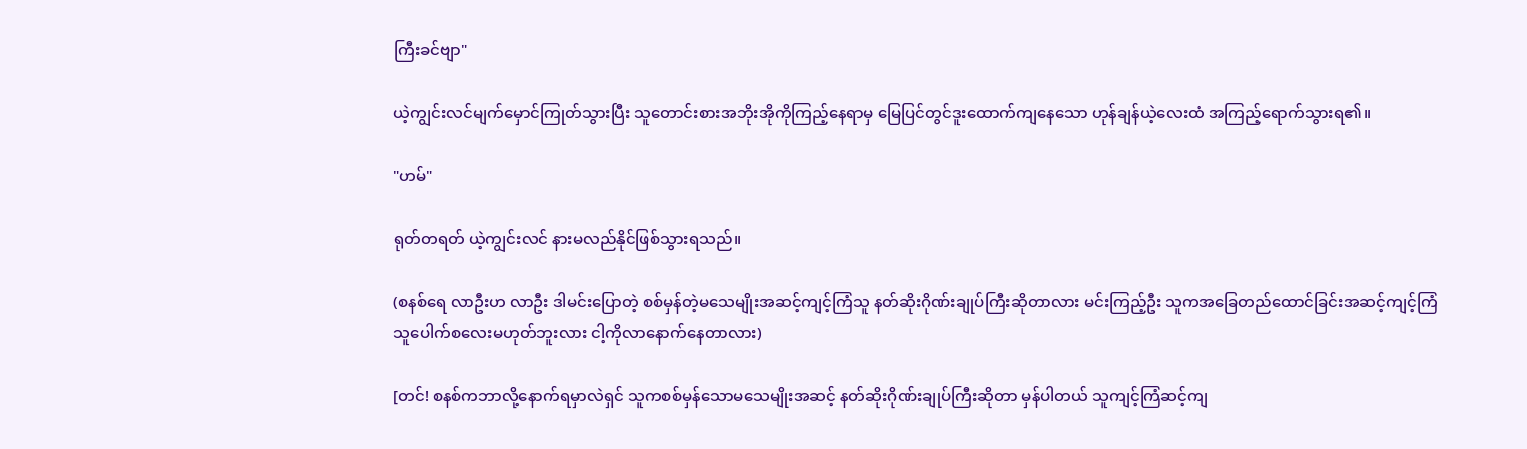ကြီးခင်ဗျာ"

ယဲ့ကျွင်းလင်မျက်မှောင်ကြုတ်သွားပြီး သူတောင်းစားအဘိုးအိုကိုကြည့်နေရာမှ မြေပြင်တွင်ဒူးထောက်ကျနေသော ဟုန်ချန်ယဲ့လေးထံ အကြည့်ရောက်သွားရ၏။

"ဟမ်"

ရုတ်တရတ် ယဲ့ကျွင်းလင် နားမလည်နိုင်ဖြစ်သွားရသည်။

(စနစ်ရေ လာဦးဟ လာဦး ဒါမင်းပြောတဲ့ စစ်မှန်တဲ့မသေမျိုးအဆင့်ကျင့်ကြံသူ နတ်ဆိုးဂိုဏ်းချုပ်ကြီးဆိုတာလား မင်းကြည့်ဦး သူကအခြေတည်ထောင်ခြင်းအဆင့်ကျင့်ကြံသူပေါက်စလေးမဟုတ်ဘူးလား ငါ့ကိုလာနောက်နေတာလား)

[တင်! စနစ်ကဘာလို့နောက်ရမှာလဲရှင် သူကစစ်မှန်သောမသေမျိုးအဆင့် နတ်ဆိုးဂိုဏ်းချုပ်ကြီးဆိုတာ မှန်ပါတယ် သူကျင့်ကြံဆင့်ကျ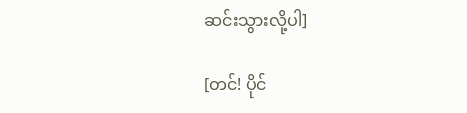ဆင်းသွားလို့ပါ]

[တင်! ပိုင်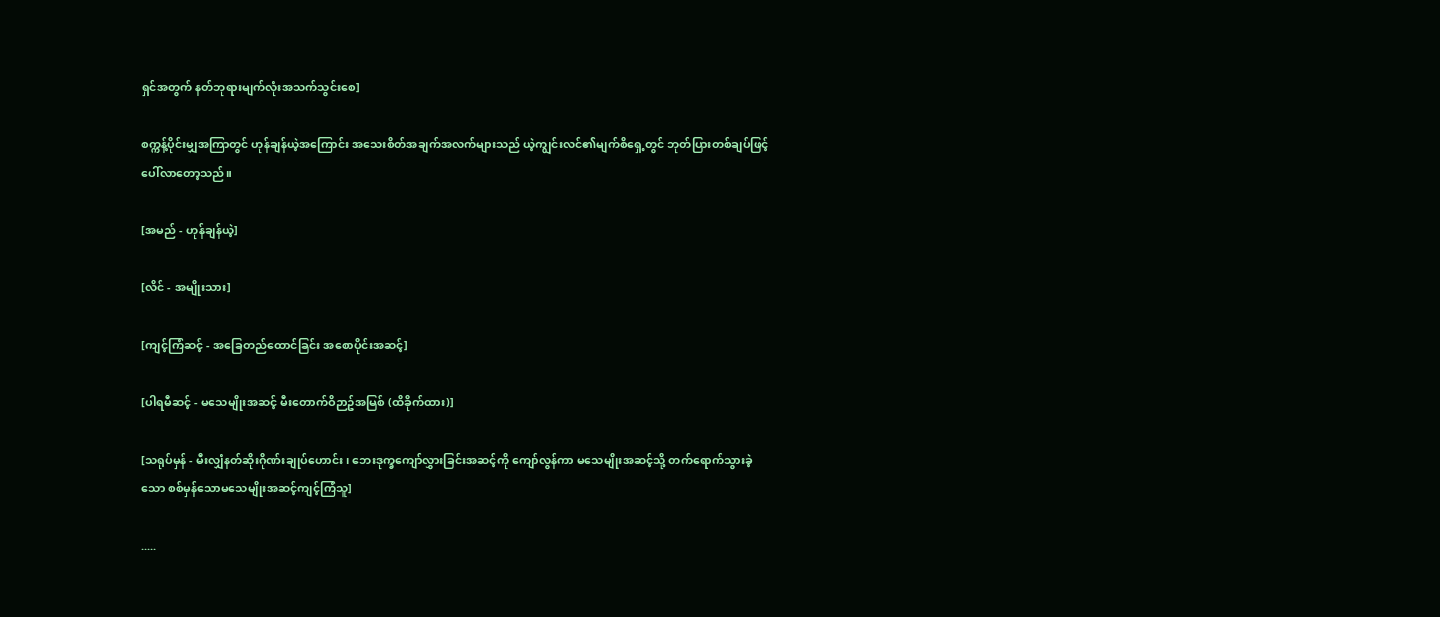ရှင်အတွက် နတ်ဘုရားမျက်လုံးအသက်သွင်းစေ]

စက္ကန့်ပိုင်းမျှအကြာတွင် ဟုန်ချန်ယဲ့အကြောင်း အသေးစိတ်အချက်အလက်များသည် ယဲ့ကျွင်းလင်၏မျက်စိရှေ့တွင် ဘုတ်ပြားတစ်ချပ်ဖြင့်ပေါ်လာတော့သည်။

[အမည် - ဟုန်ချန်ယဲ့]

[လိင် - အမျိုးသား]

[ကျင့်ကြံဆင့် - အခြေတည်ထောင်ခြင်း အစောပိုင်းအဆင့်]

[ပါရမီဆင့် - မသေမျိုးအဆင့် မီးတောက်ဝိဉာဥ်အမြစ် (ထိခိုက်ထား)]

[သရုပ်မှန် - မီးလျှံနတ်ဆိုးဂိုဏ်းချုပ်ဟောင်း၊ ဘေးဒုက္ခကျော်လွှားခြင်းအဆင့်ကို ကျော်လွန်ကာ မသေမျိုးအဆင့်သို့ တက်ရောက်သွားခဲ့သော စစ်မှန်သောမသေမျိုးအဆင့်ကျင့်ကြံသူ]

.....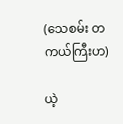(သေစမ်း တကယ်ကြီးဟ)

ယဲ့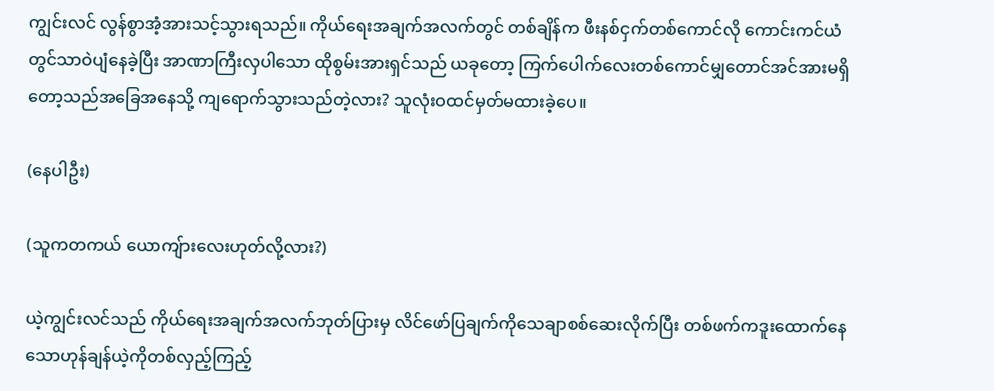ကျွင်းလင် လွန်စွာအံ့အားသင့်သွားရသည်။ ကိုယ်ရေးအချက်အလက်တွင် တစ်ချိန်က ဖီးနစ်ငှက်တစ်ကောင်လို ကောင်းကင်ယံတွင်သာဝဲပျံနေခဲ့ပြီး အာဏာကြီးလှပါသော ထိုစွမ်းအားရှင်သည် ယခုတော့ ကြက်ပေါက်လေးတစ်ကောင်မျှတောင်အင်အားမရှိတော့သည်အခြေအနေသို့ ကျရောက်သွားသည်တဲ့လား? သူလုံးဝထင်မှတ်မထားခဲ့ပေ။

(နေပါဦး)

(သူကတကယ် ယောကျ်ားလေးဟုတ်လို့လား?)

ယဲ့ကျွင်းလင်သည် ကိုယ်‌ရေးအချက်အလက်ဘုတ်ပြားမှ လိင်ဖော်ပြချက်ကိုသေချာစစ်ဆေးလိုက်ပြီး တစ်ဖက်ကဒူးထောက်နေသောဟုန်ချန်ယဲ့ကိုတစ်လှည့်ကြည့်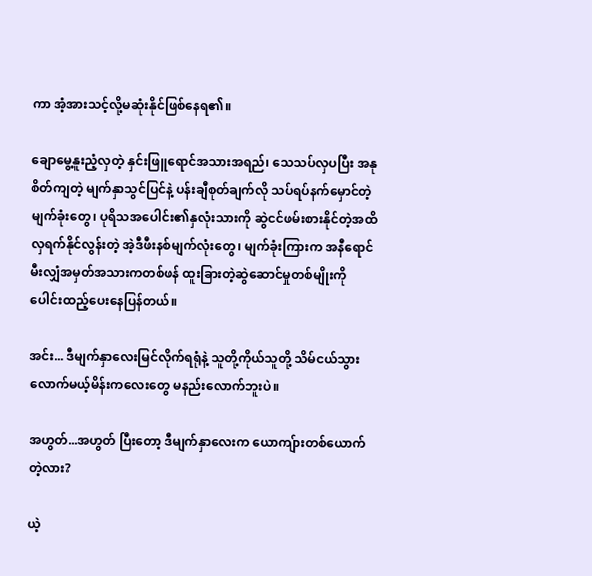ကာ အံ့အားသင့်လို့မဆုံးနိုင်ဖြစ်နေရ၏။

ချောမွေ့နူးညံ့လှတဲ့ နှင်းဖြူရောင်အသားအရည်၊ သေသပ်လှပပြီး အနုစိတ်ကျတဲ့ မျက်နှာသွင်ပြင်နဲ့ ပန်းချီစုတ်ချက်လို သပ်ရပ်နက်မှောင်တဲ့ မျက်ခုံးတွေ၊ ပုရိသအပေါင်း၏နှလုံးသားကို ဆွဲငင်ဖမ်းစားနိုင်တဲ့အထိ လှရက်နိုင်လွန်းတဲ့ အဲ့ဒီဖီးနစ်မျက်လုံးတွေ၊ မျက်ခုံးကြားက အနီရောင် မီးလျှံအမှတ်အသားကတစ်ဖန် ထူးခြားတဲ့ဆွဲဆောင်မှုတစ်မျိုးကို ပေါင်းထည့်ပေးနေပြန်တယ်။

အင်း... ဒီမျက်နှာလေးမြင်လိုက်ရရုံနဲ့ သူတို့ကိုယ်သူတို့ သိမ်ငယ်သွားလောက်မယ့်မိန်းကလေးတွေ မနည်းလောက်ဘူးပဲ။

အဟွတ်...အဟွတ် ပြီးတော့ ဒီမျက်နှာလေးက ယောကျ်ားတစ်ယောက်တဲ့လား?

ယဲ့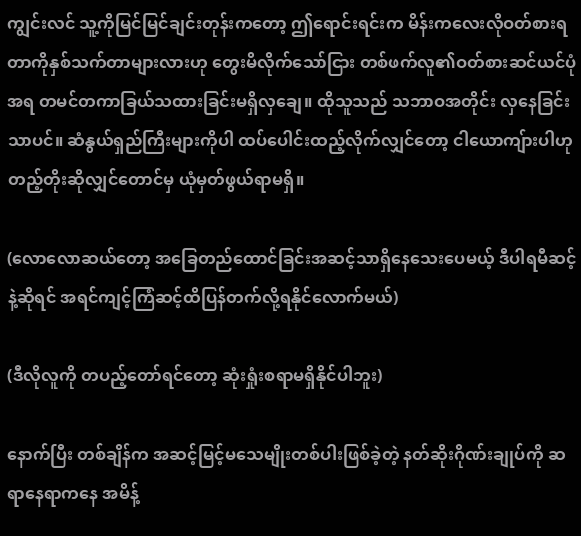ကျွင်းလင် သူ့ကိုမြင်မြင်ချင်းတုန်းကတော့ ဤရောင်းရင်းက မိန်းကလေးလိုဝတ်စားရတာကိုနှစ်သက်တာများလားဟု တွေးမိလိုက်သော်ငြား တစ်ဖက်လူ၏ဝတ်စားဆင်ယင်ပုံအရ တမင်တကာခြယ်သထားခြင်းမရှိလှချေ။ ထိုသူသည် သဘာဝအတိုင်း လှနေခြင်းသာပင်။ ဆံနွယ်ရှည်ကြီးများကိုပါ ထပ်ပေါင်းထည့်လိုက်လျှင်တော့ ငါယောကျ်ားပါဟု တည့်တိုးဆိုလျှင်တောင်မှ ယုံမှတ်ဖွယ်ရာမရှိ။

(လောလောဆယ်တော့ အခြေတည်ထောင်ခြင်းအဆင့်သာရှိနေသေးပေမယ့် ဒီပါရမီဆင့်နဲ့ဆိုရင် အရင်ကျင့်ကြံဆင့်ထိပြန်တက်လို့ရနိုင်လောက်မယ်)

(ဒီလိုလူကို တပည့်တော်ရင်တော့ ဆုံးရှုံးစရာမရှိနိုင်ပါဘူး)

နောက်ပြီး တစ်ချိန်က အဆင့်မြင့်မသေမျိုးတစ်ပါးဖြစ်ခဲ့တဲ့ နတ်ဆိုးဂိုဏ်းချုပ်ကို ဆရာနေရာကနေ အမိန့်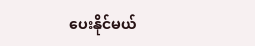ပေးနိုင်မယ်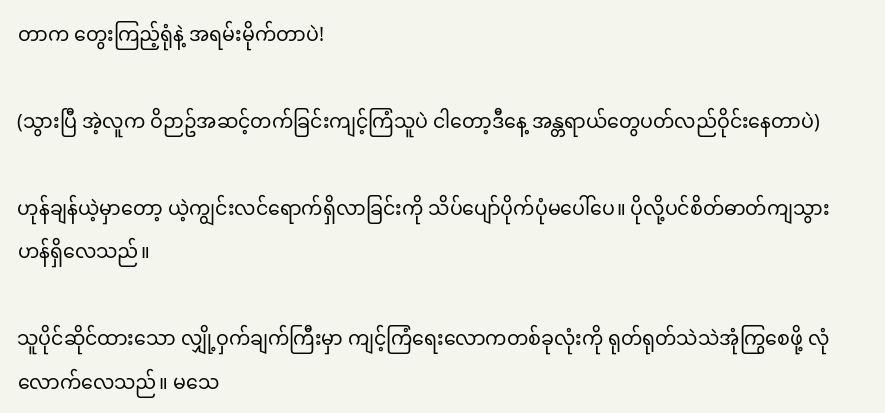တာက တွေးကြည့်ရုံနဲ့ အရမ်းမိုက်တာပဲ!

(သွားပြီ အဲ့လူက ဝိဉာဥ်အဆင့်တက်ခြင်းကျင့်ကြံသူပဲ ငါတော့ဒီနေ့ အန္တရာယ်တွေပတ်လည်ဝိုင်းနေတာပဲ)

ဟုန်ချန်ယဲ့မှာတော့ ယဲ့ကျွင်းလင်‌ရောက်ရှိလာခြင်းကို သိပ်ပျော်ပိုက်ပုံမပေါ်ပေ။ ပိုလို့ပင်စိတ်ဓာတ်ကျသွားဟန်ရှိလေသည်။

သူပိုင်ဆိုင်ထားသော လျှို့ဝှက်ချက်ကြီးမှာ ကျင့်ကြံရေးလောကတစ်ခုလုံးကို ရုတ်ရုတ်သဲသဲအုံကြွစေဖို့ လုံလောက်လေသည်။ မသေ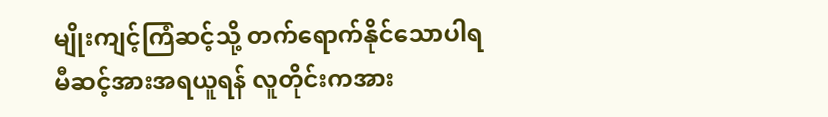မျိုးကျင့်ကြံဆင့်သို့ တက်ရောက်နိုင်သောပါရမီဆင့်အားအရယူရန် လူတိုင်းကအား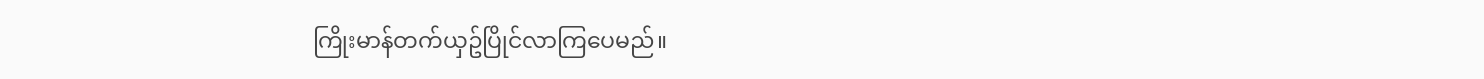ကြိုးမာန်တက်ယှဥ်ပြိုင်လာကြပေမည်။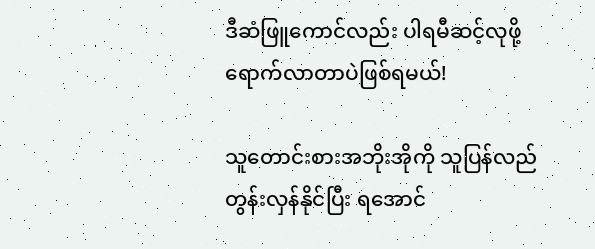ဒီ‌‌ဆံဖြူကောင်လည်း ပါရမီဆင့်လုဖို့ရောက်လာတာပဲဖြစ်ရမယ်!

သူတောင်းစားအဘိုးအိုကို သူပြန်လည်တွန်းလှန်နိုင်ပြီး ရအောင်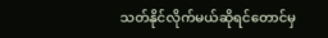သတ်နိုင်လိုက်မယ်ဆိုရင်တောင်မှ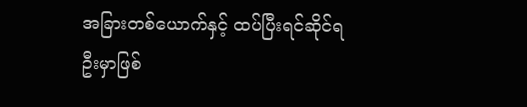အခြားတစ်‌ယောက်နှင့် ထပ်ပြီးရင်ဆိုင်ရဦးမှာဖြစ်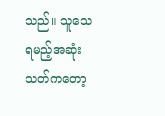သည်။ သူသေရမည့်အဆုံးသတ်ကတော့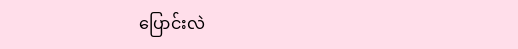ပြောင်းလဲ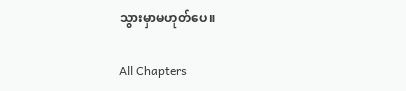သွားမှာမဟုတ်ပေ။

All Chapters